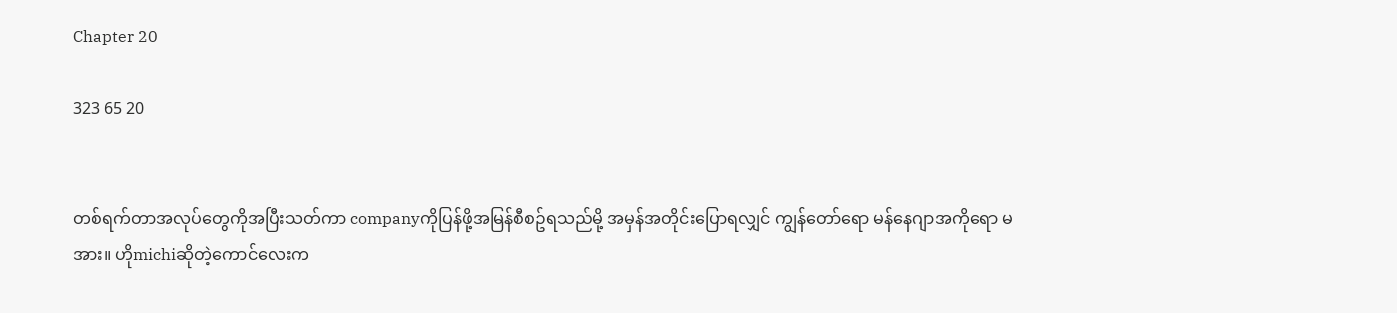Chapter 20

323 65 20


တစ်ရက်တာအလုပ်တွေကိုအပြီးသတ်ကာ companyကိုပြန်ဖို့အမြန်စီစဥ်ရသည်မို့ အမှန်အတိုင်းပြောရလျှင် ကျွန်တော်ရော မန်နေဂျာအကိုရော မအား။ ဟိုmichiဆိုတဲ့ကောင်လေးက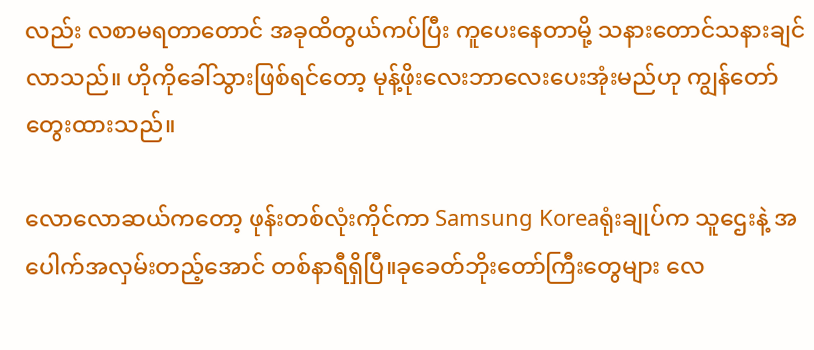လည်း လစာမရတာတောင် အခုထိတွယ်ကပ်ပြီး ကူပေးနေတာမို့ သနားတောင်သနားချင်လာသည်။ ဟိုကိုခေါ်သွားဖြစ်ရင်တော့ မုန့်ဖိုးလေးဘာလေးပေးအုံးမည်ဟု ကျွန်တော် တွေးထားသည်။

လောလောဆယ်ကတော့ ဖုန်းတစ်လုံးကိုင်ကာ Samsung Koreaရုံးချုပ်က သူဌေးနဲ့ အပေါက်အလှမ်းတည့်အောင် တစ်နာရီရှိပြီ။ခုခေတ်ဘိုးတော်ကြီးတွေများ လေ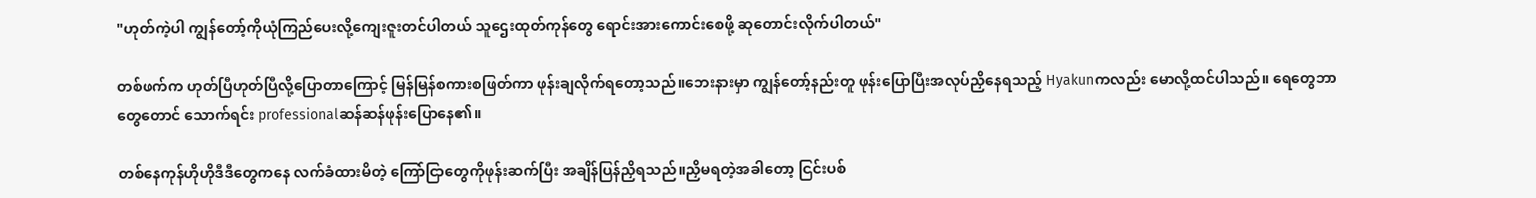"ဟုတ်ကဲ့ပါ ကျွန်တော့်ကိုယုံကြည်ပေးလို့ကျေးဇူးတင်ပါတယ် သူဌေးထုတ်ကုန်တွေ ရောင်းအားကောင်းစေဖို့ ဆုတောင်းလိုက်ပါတယ်"

တစ်ဖက်က ဟုတ်ပြီဟုတ်ပြီလို့ပြောတာကြောင့် မြန်မြန်စကားစဖြတ်ကာ ဖုန်းချလိုက်ရတော့သည်။ဘေးနားမှာ ကျွန်တော့်နည်းတူ ဖုန်းပြောပြီးအလုပ်ညှိနေရသည့် Hyakunကလည်း မောလို့ထင်ပါသည်။ ရေတွေဘာတွေတောင် သောက်ရင်း professionalဆန်ဆန်ဖုန်းပြောနေ၏။

တစ်နေကုန်ဟိုဟိုဒီဒီတွေကနေ လက်ခံထားမိတဲ့ ကြော်ငြာတွေကိုဖုန်းဆက်ပြီး အချိန်ပြန်ညှိရသည်။ညှိမရတဲ့အခါတော့ ငြင်းပစ်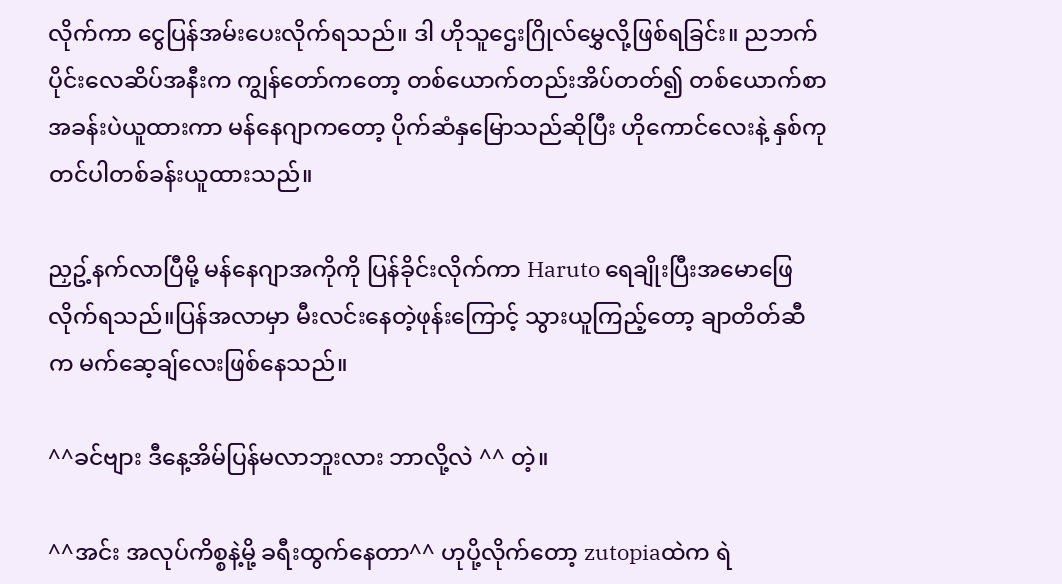လိုက်ကာ ငွေပြန်အမ်းပေးလိုက်ရသည်။ ဒါ ဟိုသူဌေးဂြိုလ်မွှေလို့ဖြစ်ရခြင်း။ ညဘက်ပိုင်းလေဆိပ်အနီးက ကျွန်တော်ကတော့ တစ်ယောက်တည်းအိပ်တတ်၍ တစ်ယောက်စာအခန်းပဲယူထားကာ မန်နေဂျာကတော့ ပိုက်ဆံနှမြောသည်ဆိုပြီး ဟိုကောင်လေးနဲ့ နှစ်ကုတင်ပါတစ်ခန်းယူထားသည်။

ညှဥ့်နက်လာပြီမို့ မန်နေဂျာအကိုကို ပြန်ခိုင်းလိုက်ကာ Haruto ရေချိုးပြီးအမောဖြေလိုက်ရသည်။ပြန်အလာမှာ မီးလင်းနေတဲ့ဖုန်းကြောင့် သွားယူကြည့်တော့ ချာတိတ်ဆီက မက်ဆေ့ချ်လေးဖြစ်နေသည်။

^^ခင်ဗျား ဒီနေ့အိမ်ပြန်မလာဘူးလား ဘာလို့လဲ ^^ တဲ့။

^^အင်း အလုပ်ကိစ္စနဲ့မို့ ခရီးထွက်နေတာ^^ ဟုပို့လိုက်တော့ zutopiaထဲက ရဲ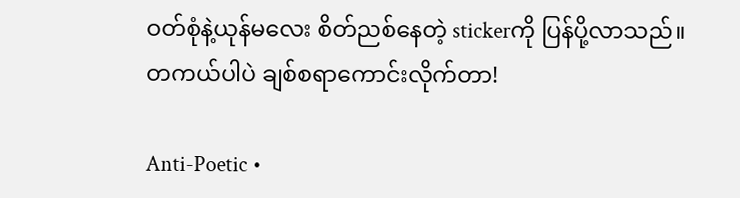ဝတ်စုံနဲ့ယုန်မလေး စိတ်ညစ်နေတဲ့ stickerကို ပြန်ပို့လာသည်။တကယ်ပါပဲ ချစ်စရာကောင်းလိုက်တာ!

Anti-Poetic •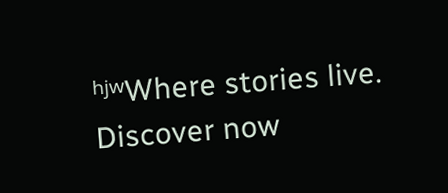ʰʲʷWhere stories live. Discover now